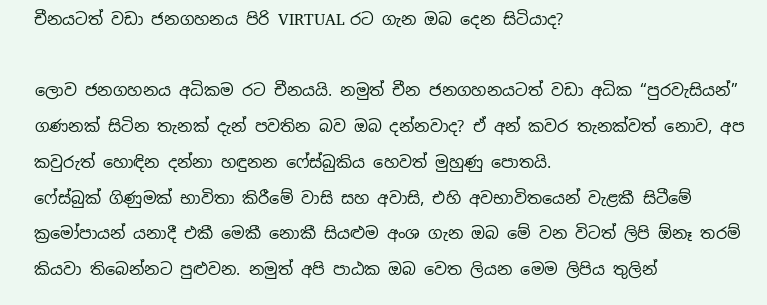චීනයටත් වඩා ජනගහනය පිරි VIRTUAL රට ගැන ඔබ දෙන සිටියාද?

ලොව ජනගහනය අධිකම රට චීනයයි. නමුත් චීන ජනගහනයටත් වඩා අධික “පුරවැසියන්” ගණනක් සිටින තැනක් දැන් පවතින බව ඔබ දන්නවාද? ඒ අන් කවර තැනක්වත් නොව, අප කවුරුත් හොඳින දන්නා හඳුනන ෆේස්බුකිය හෙවත් මුහුණු පොතයි.
ෆේස්බුක් ගිණුමක් භාවිතා කිරීමේ වාසි සහ අවාසි, එහි අවභාවිතයෙන් වැළකී සිටීමේ ක්‍රමෝපායන් යනාදී එකී මෙකී නොකී සියළුම අංශ ගැන ඔබ මේ වන විටත් ලිපි ඕනෑ තරම් කියවා තිබෙන්නට පුළුවන. නමුත් අපි පාඨක ඔබ වෙත ලියන මෙම ලිපිය තුලින්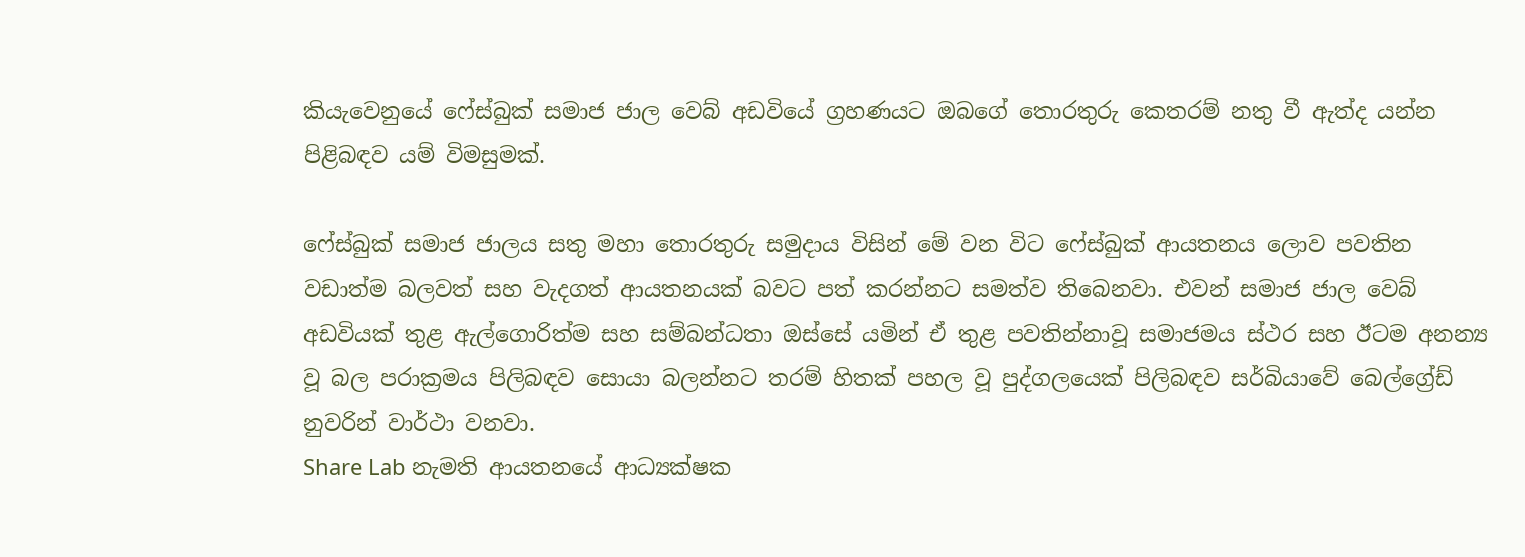කියැවෙනුයේ ෆේස්බුක් සමාජ ජාල වෙබ් අඩවියේ ග්‍රහණයට ඔබගේ තොරතුරු කෙතරම් නතු වී ඇත්ද යන්න පිළිබඳව යම් විමසුමක්.

ෆේස්බුක් සමාජ ජාලය සතු මහා තොරතුරු සමුදාය විසින් මේ වන විට ෆේස්බුක් ආයතනය ලොව පවතින වඩාත්ම බලවත් සහ වැදගත් ආයතනයක් බවට පත් කරන්නට සමත්ව තිබෙනවා. එවන් සමාජ ජාල වෙබ් අඩවියක් තුළ ඇල්ගොරිත්ම සහ සම්බන්ධතා ඔස්සේ යමින් ඒ තුළ පවතින්නාවූ සමාජමය ස්ථර සහ ඊටම අනන්‍ය වූ බල පරාක්‍රමය පිලිබඳව සොයා බලන්නට තරම් හිතක් පහල වූ පුද්ගලයෙක් පිලිබඳව සර්බියාවේ බෙල්ග්‍රේඩ් නුවරින් වාර්ථා වනවා.
Share Lab නැමති ආයතනයේ ආධ්‍යක්ෂක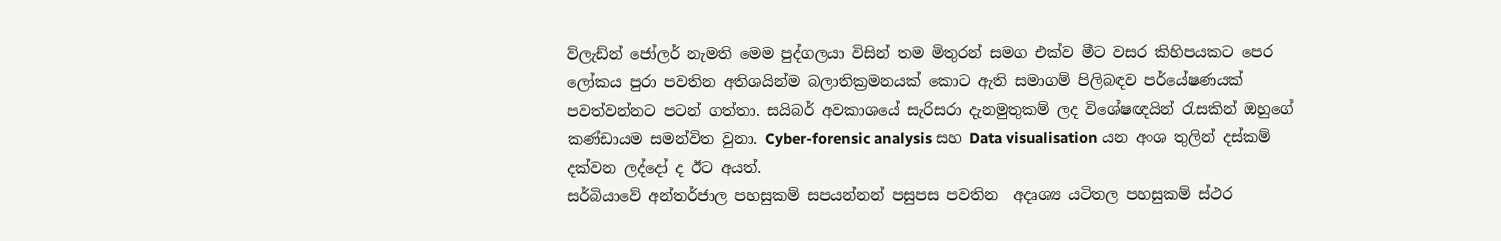ව්ලැඩ්න් ජෝලර් නැමති මෙම පුද්ගලයා විසින් තම මිතුරන් සමග එක්ව මීට වසර කිහිපයකට පෙර ලෝකය පුරා පවතින අතිශයින්ම බලාතික්‍රමනයක් කොට ඇති සමාගම් පිලිබඳව පර්යේෂණයක් පවත්වන්නට පටන් ගත්තා. සයිබර් අවකාශයේ සැරිසරා දැනමුතුකම් ලද විශේෂඥයින් රැසකින් ඔහුගේ කණ්ඩායම සමන්විත වුනා. Cyber-forensic analysis සහ Data visualisation යන අංශ තුලින් දස්කම් දක්වන ලද්දෝ ද ඊට අයත්.
සර්බියාවේ අන්තර්ජාල පහසුකම් සපයන්නන් පසුපස පවතින  අදෘශ්‍ය යටිතල පහසුකම් ස්ථර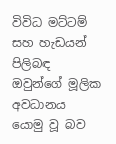විවිධ මට්ටම් සහ හැඩයන් පිලිබඳ ඔවුන්ගේ මූලික අවධානය යොමු වූ බව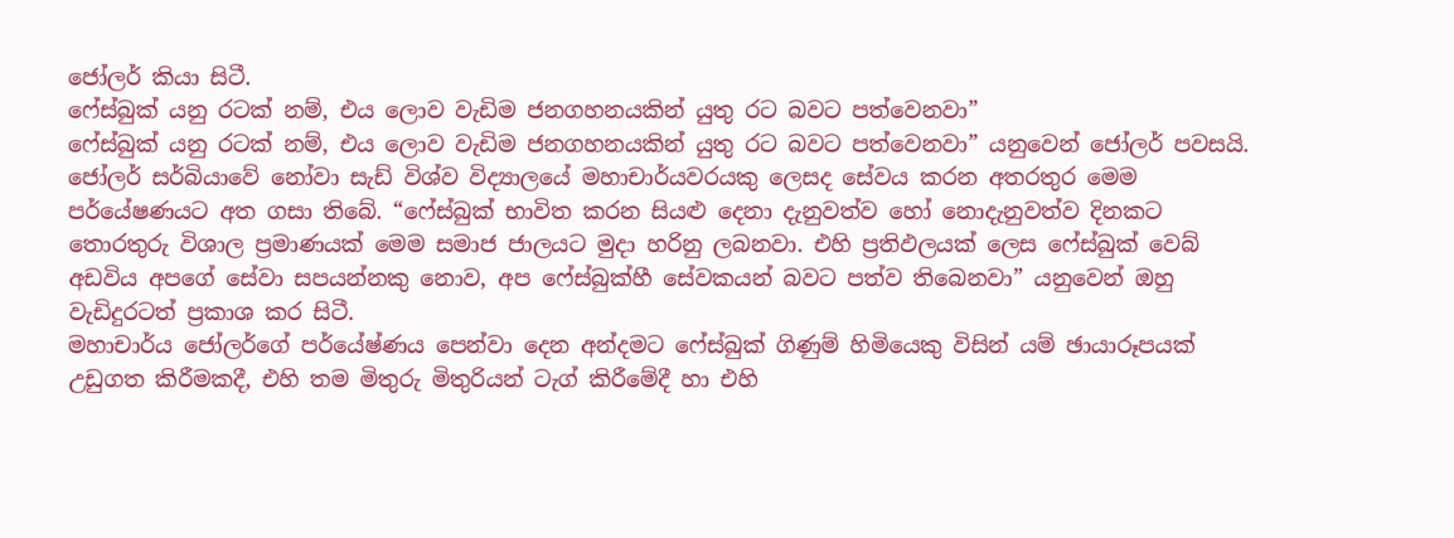ජෝලර් කියා සිටී.
ෆේස්බුක් යනු රටක් නම්, එය ලොව වැඩිම ජනගහනයකින් යුතු රට බවට පත්වෙනවා”
ෆේස්බුක් යනු රටක් නම්, එය ලොව වැඩිම ජනගහනයකින් යුතු රට බවට පත්වෙනවා” යනුවෙන් ජෝලර් පවසයි. ජෝලර් සර්බියාවේ නෝවා සැඩ් විශ්ව විද්‍යාලයේ මහාචාර්යවරයකු ලෙසද සේවය කරන අතරතුර මෙම පර්යේෂණයට අත ගසා තිබේ. “ෆේස්බුක් භාවිත කරන සියළු දෙනා දැනුවත්ව හෝ නොදැනුවත්ව දිනකට තොරතුරු විශාල ප්‍රමාණයක් මෙම සමාජ ජාලයට මුදා හරිනු ලබනවා. එහි ප්‍රතිඵලයක් ලෙස ෆේස්බුක් වෙබ් අඩවිය අපගේ සේවා සපයන්නකු නොව, අප ෆේස්බුක්හී සේවකයන් බවට පත්ව තිබෙනවා” යනුවෙන් ඔහු වැඩිදුරටත් ප්‍රකාශ කර සිටී.
මහාචාර්ය ජෝලර්ගේ පර්යේෂ්ණය පෙන්වා දෙන අන්දමට ෆේස්බුක් ගිණුම් හිමියෙකු විසින් යම් ඡායාරූපයක් උඩුගත කිරීමකදී, එහි තම මිතුරු මිතුරියන් ටැග් කිරීමේදී හා එහි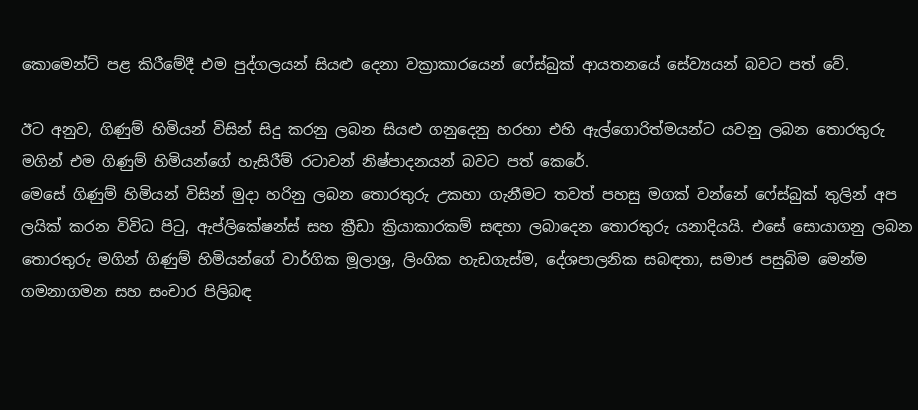කොමෙන්ට් පළ කිරීමේදී එම පුද්ගලයන් සියළු දෙනා වක්‍රාකාරයෙන් ෆේස්බුක් ආයතනයේ සේව්‍යයන් බවට පත් වේ.

ඊට අනුව, ගිණුම් හිමියන් විසින් සිදු කරනු ලබන සියළු ගනුදෙනු හරහා එහි ඇල්ගොරිත්මයන්ට යවනු ලබන තොරතුරු මගින් එම ගිණුම් හිමියන්ගේ හැසිරීම් රටාවන් නිෂ්පාදනයන් බවට පත් කෙරේ.
මෙසේ ගිණුම් හිමියන් විසින් මුදා හරිනු ලබන තොරතුරු උකහා ගැනීමට තවත් පහසු මගක් වන්නේ ෆේස්බුක් තුලින් අප ලයික් කරන විවිධ පිටු, ඇප්ලිකේෂන්ස් සහ ක්‍රීඩා ක්‍රියාකාරකම් සඳහා ලබාදෙන තොරතුරු යනාදියයි. එසේ සොයාගනු ලබන තොරතුරු මගින් ගිණුම් හිමියන්ගේ වාර්ගික මූලාශ්‍ර, ලිංගික හැඩගැස්ම, දේශපාලනික සබඳතා, සමාජ පසුබිම මෙන්ම ගමනාගමන සහ සංචාර පිලිබඳ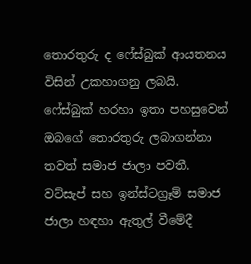තොරතුරු ද ෆේස්බුක් ආයතනය විසින් උකහාගනු ලබයි.
ෆේස්බුක් හරහා ඉතා පහසුවෙන් ඔබගේ තොරතුරු ලබාගන්නා තවත් සමාජ ජාලා පවතී. වට්සැප් සහ ඉන්ස්ටග්‍රෑම් සමාජ ජාලා හඳහා ඇතුල් වීමේදී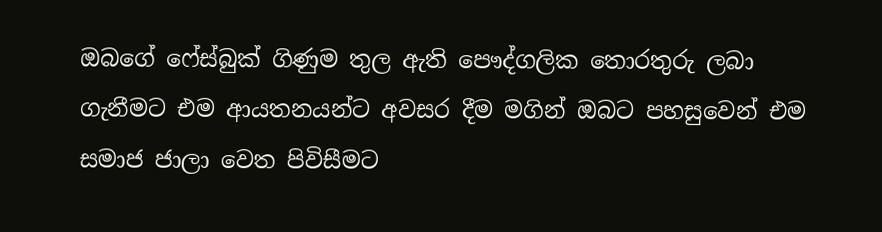ඔබගේ ෆේස්බුක් ගිණුම තුල ඇති පෞද්ගලික තොරතුරු ලබා ගැනීමට එම ආයතනයන්ට අවසර දීම මගින් ඔබට පහසුවෙන් එම සමාජ ජාලා වෙත පිවිසීමට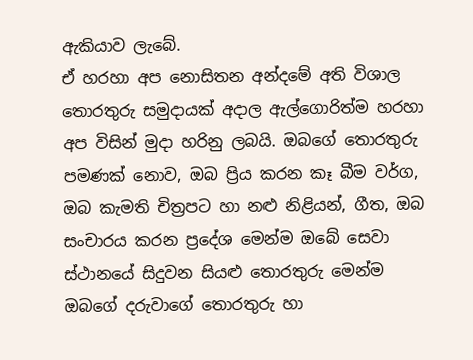ඇකියාව ලැබේ.
ඒ හරහා අප නොසිතන අන්දමේ අති විශාල තොරතුරු සමුදායක් අදාල ඇල්ගොරිත්ම හරහා අප විසින් මුදා හරිනු ලබයි. ඔබගේ තොරතුරු පමණක් නොව, ඔබ ප්‍රිය කරන කෑ බීම වර්ග, ඔබ කැමති චිත්‍රපට හා නළු නිළියන්, ගීත, ඔබ සංචාරය කරන ප්‍රදේශ මෙන්ම ඔබේ සෙවා ස්ථානයේ සිදුවන සියළු තොරතුරු මෙන්ම ඔබගේ දරුවාගේ තොරතුරු හා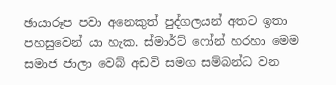ඡායාරූප පවා අනෙකුත් පුද්ගලයන් අතට ඉතා පහසුවෙන් යා හැක. ස්මාර්ට් ෆෝන් හරහා මෙම සමාජ ජාලා වෙබ් අඩවි සමග සම්බන්ධ වන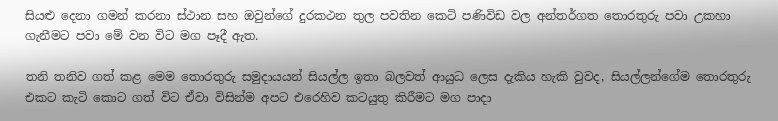සියළු දෙනා ගමන් කරනා ස්ථාන සහ ඔවුන්ගේ දුරකථන තුල පවතින කෙටි පණිවිඩ වල අන්තර්ගත තොරතුරු පවා උකහා ගැනීමට පවා මේ වන විට මග පෑදී ඇත.

තනි තනිව ගත් කළ මෙම තොරතුරු සමුදායයන් සියල්ල ඉතා බලවත් ආයුධ ලෙස දැකිය හැකි වුවද, සියල්ලන්ගේම තොරතුරු එකට කැටි කොට ගත් විට ඒවා විසින්ම අපට එරෙහිව කටයුතු කිරීමට මග පාදා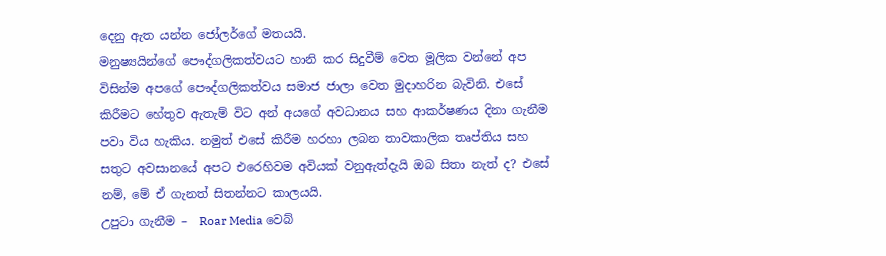දෙනු ඇත යන්න ජෝලර්ගේ මතයයි.
මනුෂ්‍යයින්ගේ පෞද්ගලිකත්වයට හානි කර සිදුවීම් වෙත මූලික වන්නේ අප විසින්ම අපගේ පෞද්ගලිකත්වය සමාජ ජාලා වෙත මුදාහරින බැවිනි. එසේ කිරීමට හේතුව ඇතැම් විට අන් අයගේ අවධානය සහ ආකර්ෂණය දිනා ගැනීම පවා විය හැකිය. නමුත් එසේ කිරීම හරහා ලබන තාවකාලික තෘප්තිය සහ සතුට අවසානයේ අපට එරෙහිවම අවියක් වනුඇත්දැයි ඔබ සිතා නැත් ද? එසේ නම්, මේ ඒ ගැනත් සිතන්නට කාලයයි.
උපුටා ගැනීම –  Roar Media වෙබ්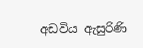අඩවිය ඇසුරිණි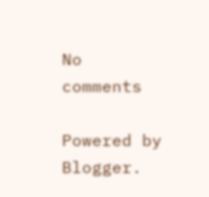No comments

Powered by Blogger.